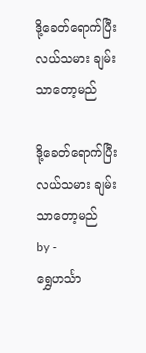ဒို့ခေတ်ရောက်ပြီး လယ်သမား ချမ်းသာတော့မည်

ဒို့ခေတ်ရောက်ပြီး လယ်သမား ချမ်းသာတော့မည်
by -
ရွှေဟင်္သာ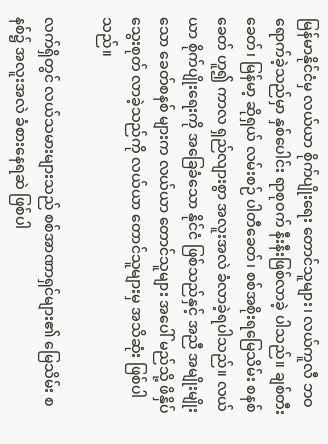မြန်မာနိုင်ငံမှ လယ်ယာ စိုက်ပျိုးရေး တောင်သူများ၊ လယ်ကူလီ ဘဝ ရောက်ခဲ့သည်မှာ နှစ်ပေါင်း ရာစုဝက် နီးနီးဖြစ်လာခဲ့ ပါသည်။ ချစ်တီးခေတ်၊ မြန်မာ့ ဆိုရှယ် လမ်းစဉ် ပါတီခေတ်၊ စစ်အစိုးရမြေသိမ်း စနစ်ခေတ် ဟူ၍ ကာလ ရှည်လျားစွာ အလူးအလဲ ခံလာခဲ့ရပါသည်။ လယ်ယာ စိုက်ပျိုးရေးကို အခြေခံသော နိုင်ငံ ဖြစ်သည်နှင့် အညီ အမျိုးမျိုးသော ခေတ်စနစ် များက လယ်ယာ တောင်သူများ အပေါ် မည်သို့ ဖိနှိပ် သွေးစုတ် လာခဲ့သည်ကို လယ်ယာ တောင်သူများမှ အသိဆုံး ဖြစ်ပါသည်။

လက်ရှိတွင် လယ်သမားများသည် စစ်အာဏာရှင်များ၏ မြေသိမ်း စနစ်၌ အလူးအလဲ ခံစားနေရဆဲ ဖြစ်ပါ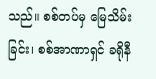သည်။ စစ်တပ်မှ မြေသိမ်းခြင်း၊ စစ်အာဏာရှင် ခရိုနီ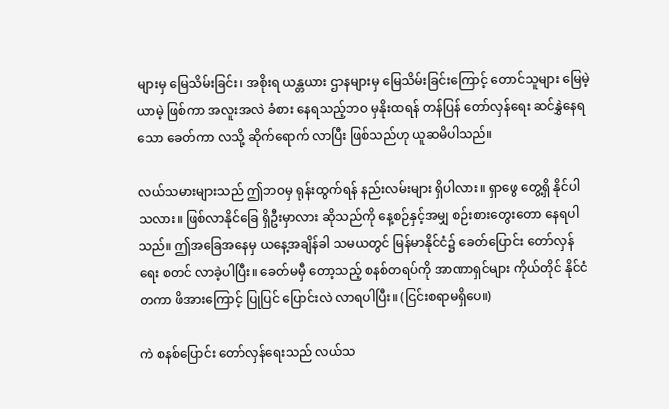များမှ မြေသိမ်းခြင်း၊ အစိုးရ ယန္တယား ဌာနများမှ မြေသိမ်းခြင်းကြောင့် တောင်သူများ မြေမဲ့ ယာမဲ့ ဖြစ်ကာ အလူးအလဲ ခံစား နေရသည့်ဘဝ မှနိုးထရန် တန်ပြန် တော်လှန်ရေး ဆင်နွှဲနေရသော ခေတ်ကာ လသို့ ဆိုက်ရောက် လာပြီး ဖြစ်သည်ဟု ယူဆမိပါသည်။

လယ်သမားများသည် ဤဘဝမှ ရုန်းထွက်ရန် နည်းလမ်းများ ရှိပါလား။ ရှာဖွေ တွေ့ရှိ နိုင်ပါသလား။ ဖြစ်လာနိုင်ခြေ ရှိဦးမှာလား ဆိုသည်ကို နေ့စဉ်နှင့်အမျှ စဉ်းစားတွေးတော နေရပါသည်။ ဤအခြေအနေမှ ယနေ့အချိန်ခါ သမယတွင် မြန်မာနိုင်ငံ၌ ခေတ်ပြောင်း တော်လှန်ရေး စတင် လာခဲ့ပါပြီး။ ခေတ်မမှီ တော့သည့် စနစ်တရပ်ကို အာဏာရှင်များ ကိုယ်တိုင် နိုင်ငံတကာ ဖိအားကြောင့် ပြုပြင် ပြောင်းလဲ လာရပါပြီး။ (ငြင်းစရာမရှိပေ။)

ကဲ စနစ်ပြောင်း တော်လှန်ရေးသည် လယ်သ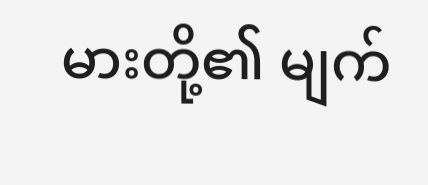မားတို့၏ မျက်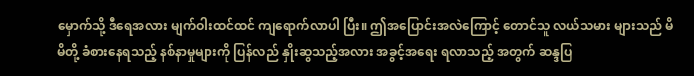မှောက်သို့ ဒီရေအလား မျက်ဝါးထင်ထင် ကျရောက်လာပါ ပြီး။ ဤအပြောင်းအလဲကြောင့် တောင်သူ လယ်သမား များသည် မိမိတို့ ခံစားနေရသည့် နစ်နာမှုများကို ပြန်လည် နှိုးဆွသည့်အလား အခွင့်အရေး ရလာသည့် အတွက် ဆန္ဒပြ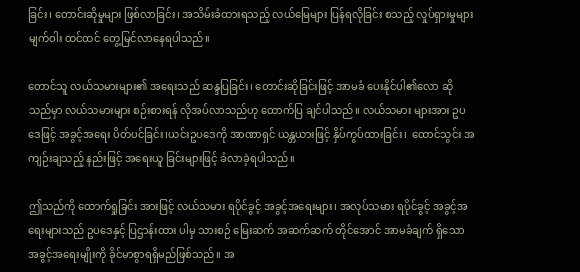ခြင်း၊ တောင်းဆိုမှုများ ဖြစ်လာခြင်း၊ အသိမ်းခံထားရသည့် လယ်မြေများ ပြန်ရလိုခြင်း စသည့် လှုပ်ရှားမှုများ မျက်ဝါး ထင်ထင် တွေ့မြင်လာနေရပါသည်။

တောင်သူ လယ်သမားများ၏ အရေးသည် ဆန္ဒပြခြင်း၊ တောင်းဆိုခြင်းဖြင့် အာမခံ ပေးနိုင်ပါ၏လော ဆိုသည်မှာ လယ်သမားများ စဉ်းစားရန် လိုအပ်လာသည်ဟု ထောက်ပြ ချင်ပါသည်။ လယ်သမား များအား ဥပဒေဖြင့် အခွင့်အရေး ပိတ်ပင်ခြင်း၊ယင်းဥပဒေကို အာဏာရှင် ယန္တယားဖြင့် နှိပ်ကွပ်ထားခြင်း၊  ထောင်သွင်း အကျဉ်းချသည့် နည်းဖြင့် အရေးယူ ခြင်းများဖြင့် ခံလာခဲ့ရပါသည်။

ဤသည်ကို ထောက်ရှုခြင်း အားဖြင့် လယ်သမား ရပိုင်ခွင့် အခွင့်အရေးများ၊ အလုပ်သမား ရပိုင်ခွင့် အခွင့်အရေးများသည် ဥပဒေနှင့် ပြဌာန်းထား ပါမှ သားစဉ် မြေးဆက် အဆက်ဆက် တိုင်အောင် အာမခံချက် ရှိသော အခွင့်အရေးမျိုးကို ခိုင်မာစွာရရှိမည်ဖြစ်သည်။ အ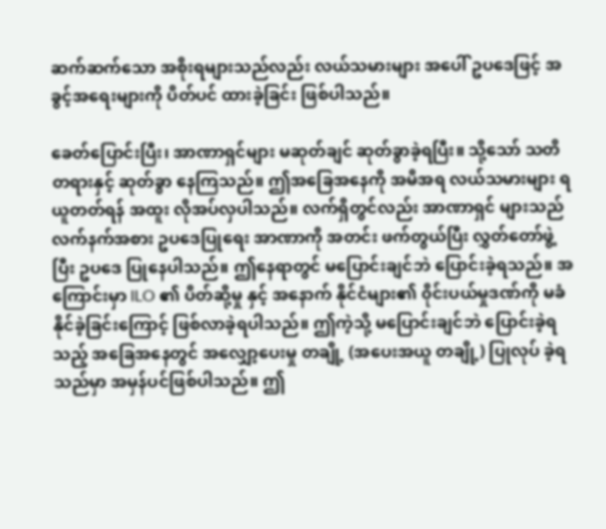ဆက်ဆက်သော အစိုးရများသည်လည်း လယ်သမားများ အပေါ် ဥပဒေဖြင့် အခွင့်အရေးများကို ပိတ်ပင် ထားခဲ့ခြင်း ဖြစ်ပါသည်။

ခေတ်ပြောင်းပြီး၊ အာဏာရှင်များ မဆုတ်ချင် ဆုတ်ခွာခဲ့ရပြီး။ သို့သော် သတိတရားနှင့် ဆုတ်ခွာ နေကြသည်။ ဤအခြေအနေကို အမိအရ လယ်သမားများ ရယူတတ်ရန် အထူး လိုအပ်လှပါသည်။ လက်ရှိတွင်လည်း အာဏာရှင် များသည်လက်နက်အစား ဥပဒေပြုရေး အာဏာကို အတင်း ဖက်တွယ်ပြီး လွှတ်တော်ဖွဲ့ပြီး ဥပဒေ ပြုနေပါသည်။ ဤနေရာတွင် မပြောင်းချင်ဘဲ ပြောင်းခဲ့ရသည်။ အကြောင်းမှာ ILO ၏ ပိတ်ဆို့မှု နှင့် အနောက် နိုင်ငံများ၏ ၀ိုင်းပယ်မှုဒဏ်ကို မခံနိုင်ခဲ့ခြင်းကြောင့် ဖြစ်လာခဲ့ရပါသည်။ ဤကဲ့သို့ မပြောင်းချင်ဘဲ ပြောင်းခဲ့ရသည့် အခြေအနေတွင် အလျှော့ပေးမှု တချို့ (အပေးအယူ တချို့) ပြုလုပ် ခဲ့ရသည်မှာ အမှန်ပင်ဖြစ်ပါသည်။ ဤ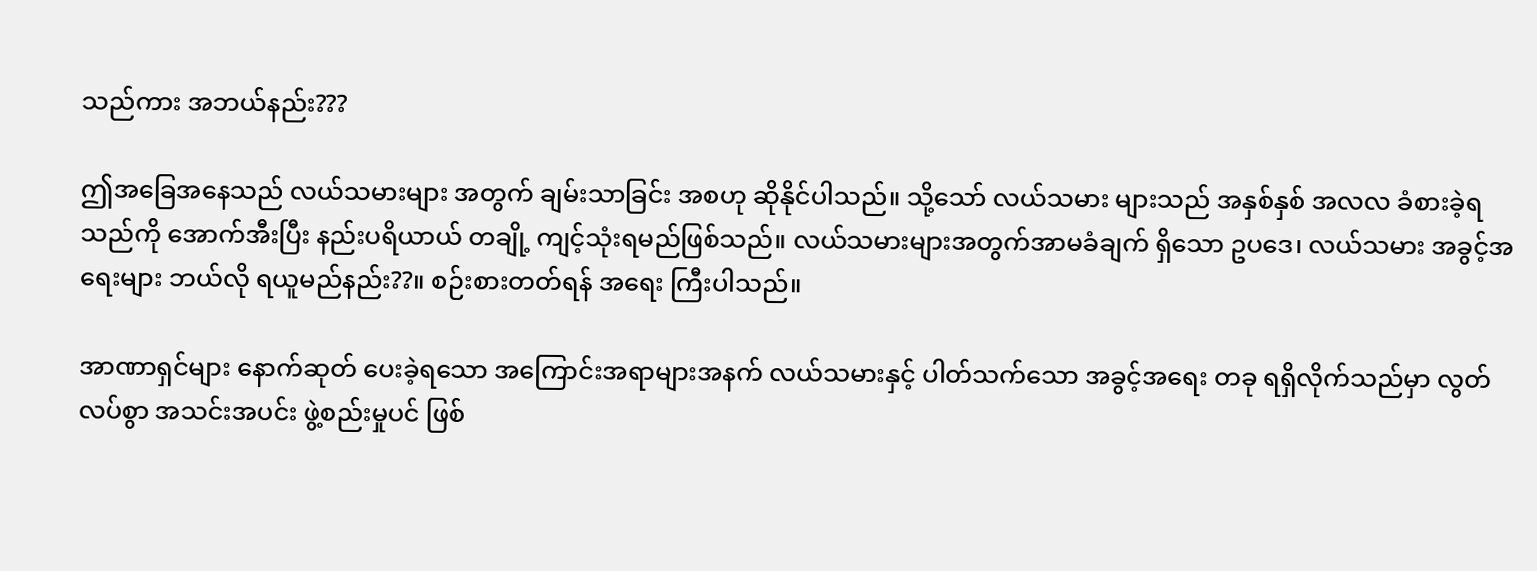သည်ကား အဘယ်နည်း???

ဤအခြေအနေသည် လယ်သမားများ အတွက် ချမ်းသာခြင်း အစဟု ဆိုနိုင်ပါသည်။ သို့သော် လယ်သမား များသည် အနှစ်နှစ် အလလ ခံစားခဲ့ရသည်ကို အောက်အီးပြီး နည်းပရိယာယ် တချို့ ကျင့်သုံးရမည်ဖြစ်သည်။ လယ်သမားများအတွက်အာမခံချက် ရှိသော ဥပဒေ၊ လယ်သမား အခွင့်အရေးများ ဘယ်လို ရယူမည်နည်း??။ စဉ်းစားတတ်ရန် အရေး ကြီးပါသည်။

အာဏာရှင်များ နောက်ဆုတ် ပေးခဲ့ရသော အကြောင်းအရာများအနက် လယ်သမားနှင့် ပါတ်သက်သော အခွင့်အရေး တခု ရရှိလိုက်သည်မှာ လွတ်လပ်စွာ အသင်းအပင်း ဖွဲ့စည်းမှုပင် ဖြစ်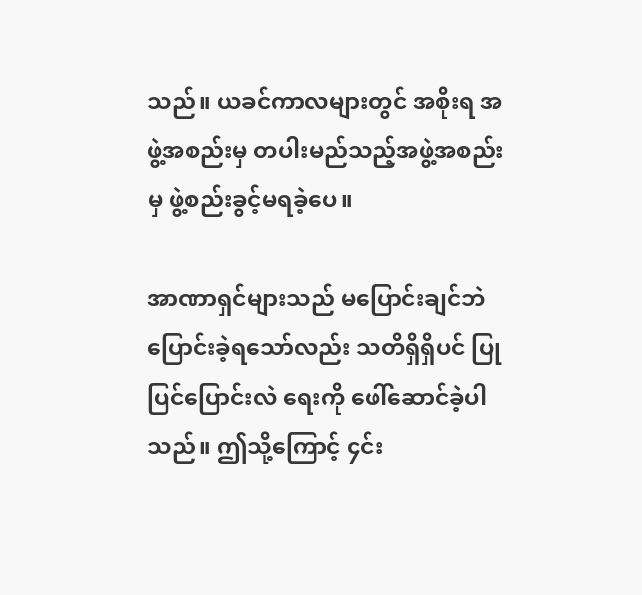သည်။ ယခင်ကာလများတွင် အစိုးရ အဖွဲ့အစည်းမှ တပါးမည်သည့်အဖွဲ့အစည်းမှ ဖွဲ့စည်းခွင့်မရခဲ့ပေ။

အာဏာရှင်များသည် မပြောင်းချင်ဘဲ ပြောင်းခဲ့ရသော်လည်း သတိရှိရှိပင် ပြုပြင်ပြောင်းလဲ ရေးကို ဖေါ်ဆောင်ခဲ့ပါသည်။ ဤသို့ကြောင့် ၄င်း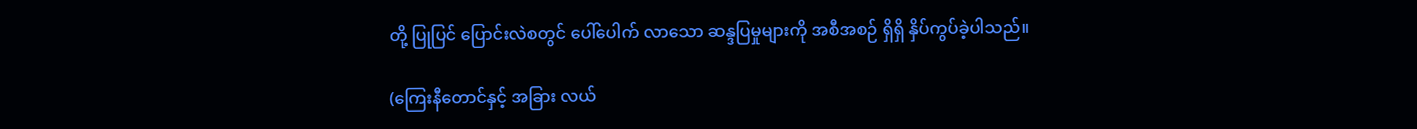တို့ ပြုပြင် ပြောင်းလဲစတွင် ပေါ်ပေါက် လာသော ဆန္ဒပြမှုများကို အစီအစဉ် ရှိရှိ နှိပ်ကွပ်ခဲ့ပါသည်။

(ကြေးနီတောင်နှင့် အခြား လယ်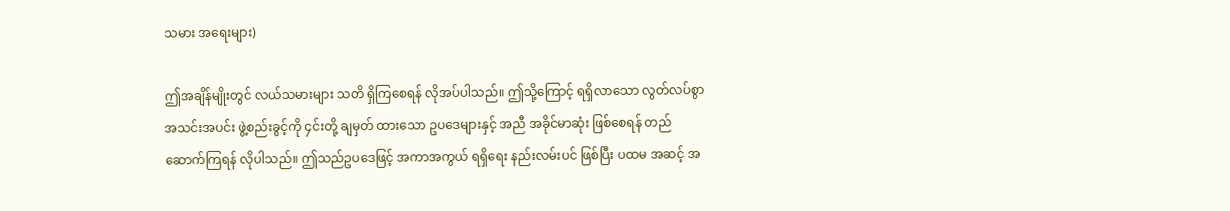သမား အရေးများ)

ဤအချိန်မျိုးတွင် လယ်သမားများ သတိ ရှိကြစေရန် လိုအပ်ပါသည်။ ဤသို့ကြောင့် ရရှိလာသော လွတ်လပ်စွာ အသင်းအပင်း ဖွဲ့စည်းခွင့်ကို ၄င်းတို့ ချမှတ် ထားသော ဥပဒေများနှင့် အညီ အခိုင်မာဆုံး ဖြစ်စေရန် တည်ဆောက်ကြရန် လိုပါသည်။ ဤသည်ဥပဒေဖြင့် အကာအကွယ် ရရှိရေး နည်းလမ်းပင် ဖြစ်ပြီး ပထမ အဆင့် အ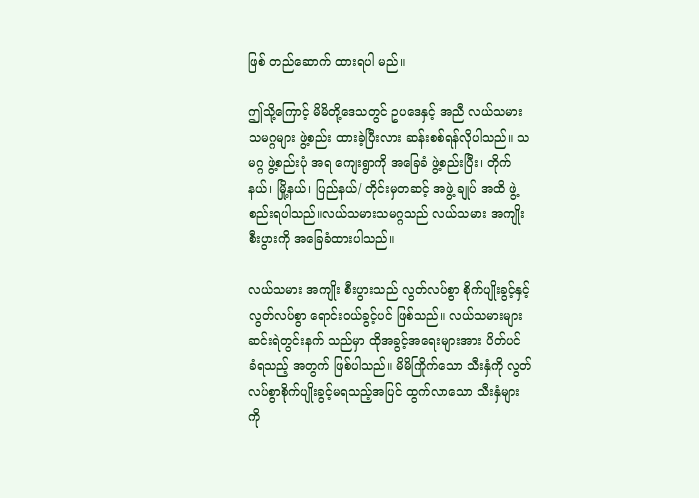ဖြစ် တည်ဆောက် ထားရပါ မည်။

ဤသို့ကြောင့် မိမိတို့ဒေသတွင် ဥပဒေနှင့် အညီ လယ်သမား သမဂ္ဂများ ဖွဲ့စည်း ထားခဲ့ပြီးလား ဆန်းစစ်ရန်လိုပါသည်။ သမဂ္ဂ ဖွဲ့စည်းပုံ အရ ကျေးရွာကို အခြေခံ ဖွဲ့စည်းပြီး၊ တိုက်နယ်၊ မြို့နယ်၊ ပြည်နယ်/ တိုင်းမှတဆင့် အဖွဲ့ ချုပ် အထိ ဖွဲ့ စည်းရပါသည်။လယ်သမားသမဂ္ဂသည် လယ်သမား အကျိုး စီးပွားကို အခြေခံထားပါသည်။

လယ်သမား အကျိုး စီးပွားသည် လွတ်လပ်စွာ စိုက်ပျိုးခွင့်နှင့် လွတ်လပ်စွာ ရောင်းဝယ်ခွင့်ပင် ဖြစ်သည်။ လယ်သမားများ ဆင်းရဲတွင်းနက် သည်မှာ ထိုအခွင့်အရေးများအား ပိတ်ပင် ခံရသည့် အတွက် ဖြစ်ပါသည်။ မိမိကြိုက်သော သီးနှံကို လွတ်လပ်စွာစိုက်ပျိုးခွင့်မရသည့်အပြင် ထွက်လာသော သီးနှံများကို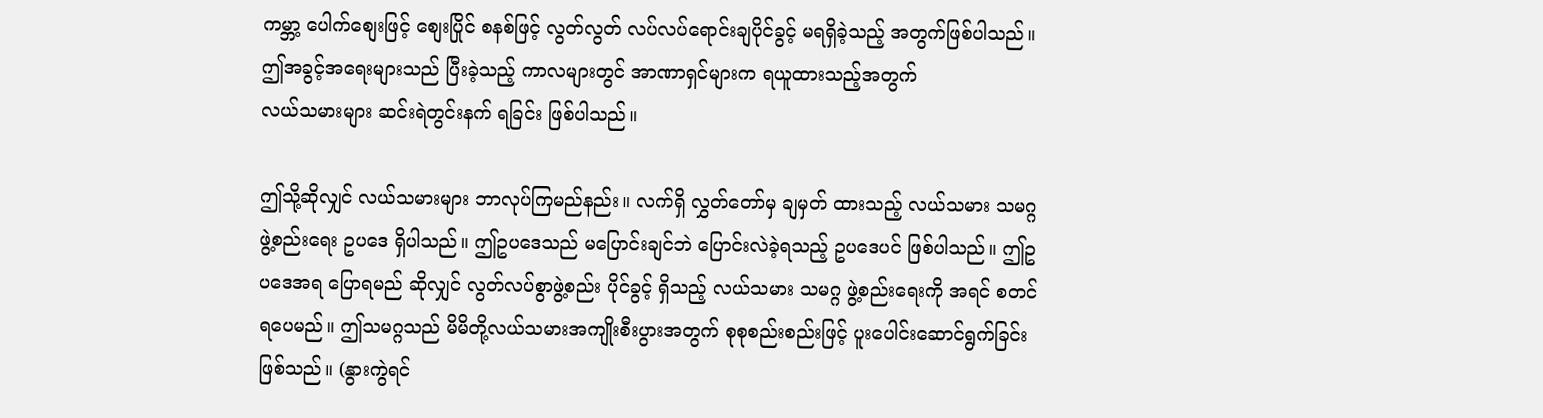ကမ္ဘာ့ ပေါက်စျေးဖြင့် စျေးပြိုင် စနစ်ဖြင့် လွတ်လွတ် လပ်လပ်ရောင်းချပိုင်ခွင့် မရရှိခဲ့သည့် အတွက်ဖြစ်ပါသည်။ ဤအခွင့်အရေးများသည် ပြီးခဲ့သည့် ကာလများတွင် အာဏာရှင်များက ရယူထားသည့်အတွက်
လယ်သမားများ ဆင်းရဲတွင်းနက် ရခြင်း ဖြစ်ပါသည်။

ဤသို့ဆိုလျှင် လယ်သမားများ ဘာလုပ်ကြမည်နည်း။ လက်ရှိ လွှတ်တော်မှ ချမှတ် ထားသည့် လယ်သမား သမဂ္ဂ ဖွဲ့စည်းရေး ဥပဒေ ရှိပါသည်။ ဤဥပဒေသည် မပြောင်းချင်ဘဲ ပြောင်းလဲခဲ့ရသည့် ဥပဒေပင် ဖြစ်ပါသည်။ ဤဥပဒေအရ ပြောရမည် ဆိုလျှင် လွတ်လပ်စွာဖွဲ့စည်း ပိုင်ခွင့် ရှိသည့် လယ်သမား သမဂ္ဂ ဖွဲ့စည်းရေးကို အရင် စတင် ရပေမည်။ ဤသမဂ္ဂသည် မိမိတို့လယ်သမားအကျိုးစီးပွားအတွက် စုစုစည်းစည်းဖြင့် ပူးပေါင်းဆောင်ရွက်ခြင်းဖြစ်သည်။ (နွားကွဲရင်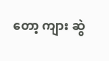တော့ ကျား ဆွဲ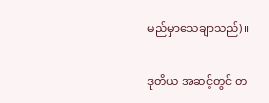မည်မှာသေချာသည်)။

ဒုတိယ အဆင့်တွင် တ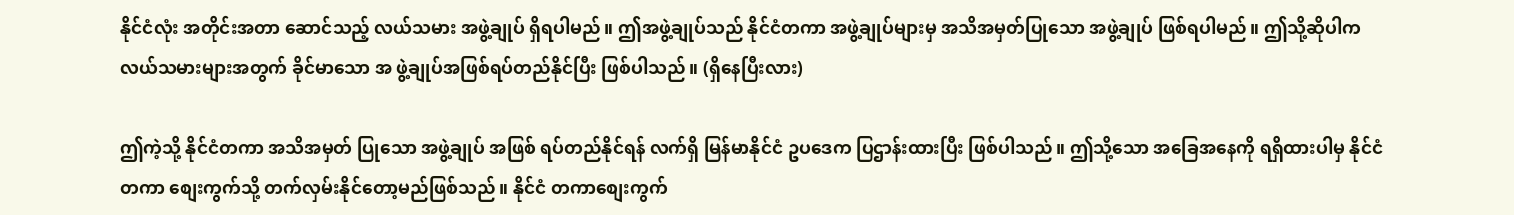နိုင်ငံလုံး အတိုင်းအတာ ဆောင်သည့် လယ်သမား အဖွဲ့ချုပ် ရှိရပါမည်။ ဤအဖွဲ့ချုပ်သည် နိုင်ငံတကာ အဖွဲ့ချုပ်များမှ အသိအမှတ်ပြုသော အဖွဲ့ချုပ် ဖြစ်ရပါမည်။ ဤသို့ဆိုပါက လယ်သမားများအတွက် ခိုင်မာသော အ ဖွဲ့ချုပ်အဖြစ်ရပ်တည်နိုင်ပြီး ဖြစ်ပါသည်။ (ရှိနေပြီးလား)

ဤကဲ့သို့ နိုင်ငံတကာ အသိအမှတ် ပြုသော အဖွဲ့ချုပ် အဖြစ် ရပ်တည်နိုင်ရန် လက်ရှိ မြန်မာနိုင်ငံ ဥပဒေက ပြဌာန်းထားပြီး ဖြစ်ပါသည်။ ဤသို့သော အခြေအနေကို ရရှိထားပါမှ နိုင်ငံတကာ စျေးကွက်သို့ တက်လှမ်းနိုင်တော့မည်ဖြစ်သည်။ နိုင်ငံ တကာစျေးကွက်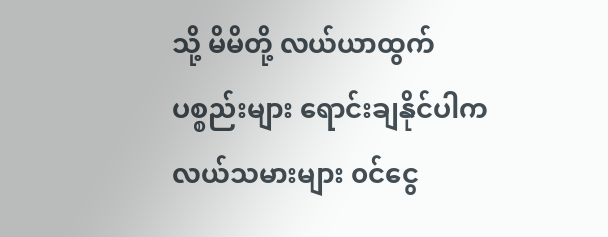သို့ မိမိတို့ လယ်ယာထွက် ပစ္စည်းများ ရောင်းချနိုင်ပါက လယ်သမားများ ၀င်ငွေ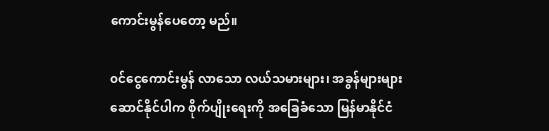ကောင်းမွန်ပေတော့ မည်။

၀င်ငွေကောင်းမွန် လာသော လယ်သမားများ၊ အခွန်များများ ဆောင်နိုင်ပါက စိုက်ပျိုးရေးကို အခြေခံသော မြန်မာနိုင်ငံ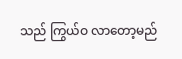သည် ကြွယ်ဝ လာတော့မည်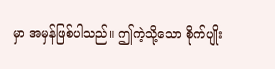မှာ အမှန်ဖြစ်ပါသည်။ ဤကဲ့သို့သော စိုက်ပျိုး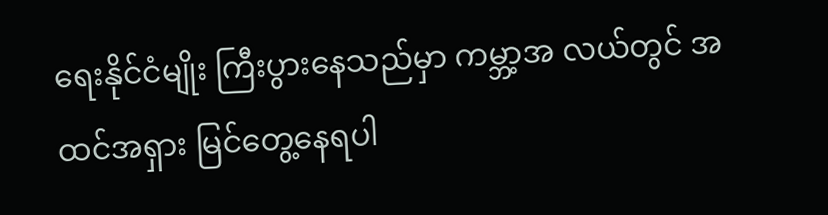ရေးနိုင်ငံမျိုး ကြီးပွားနေသည်မှာ ကမ္ဘာ့အ လယ်တွင် အထင်အရှား မြင်တွေ့နေရပါ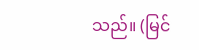သည်။ (မြင်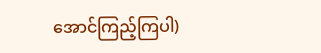အောင်ကြည့်ကြပါ)